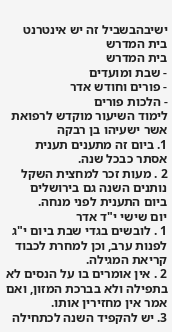ישיבהבשביל זה יש אינטרנט בית המדרש
בית המדרש
- שבת ומועדים
- פורים וחודש אדר
- הלכות פורים
לימוד השיעור מוקדש לרפואת
אשר ישעיהו בן רבקה
1. ביום זה מתענים תענית אסתר כבכל שנה.
2 . מעות זכר למחצית השקל נותנים השנה גם בירושלים ביום התענית לפני מנחה.
יום שישי י"ד אדר
1 . לובשים בגדי שבת ביום י"ג לפנות ערב, וכן למחרת לכבוד קריאת המגילה.
2 . אין אומרים בו על הנסים לא בתפילה ולא בברכת המזון, ואם אמר אין מחזירין אותו.
3. יש להקפיד השנה לכתחילה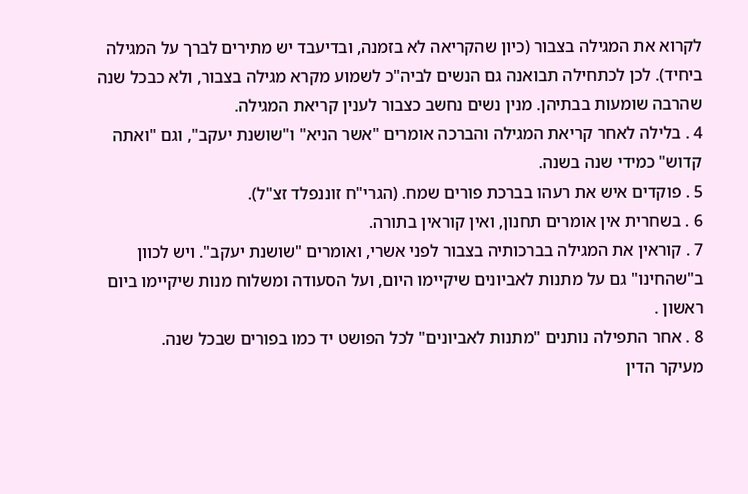לקרוא את המגילה בצבור (כיון שהקריאה לא בזמנה, ובדיעבד יש מתירים לברך על המגילה ביחיד). לכן לכתחילה תבואנה גם הנשים לביה"כ לשמוע מקרא מגילה בצבור, ולא כבכל שנה שהרבה שומעות בבתיהן. מנין נשים נחשב כצבור לענין קריאת המגילה.
4 . בלילה לאחר קריאת המגילה והברכה אומרים "אשר הניא" ו"שושנת יעקב", וגם "ואתה קדוש" כמידי שנה בשנה.
5 . פוקדים איש את רעהו בברכת פורים שמח. (הגרי"ח זוננפלד זצ"ל).
6 . בשחרית אין אומרים תחנון, ואין קוראין בתורה.
7 . קוראין את המגילה בברכותיה בצבור לפני אשרי, ואומרים "שושנת יעקב". ויש לכוון ב"שהחינו" גם על מתנות לאביונים שיקיימו היום, ועל הסעודה ומשלוח מנות שיקיימו ביום ראשון .
8 . אחר התפילה נותנים "מתנות לאביונים" לכל הפושט יד כמו בפורים שבכל שנה.
מעיקר הדין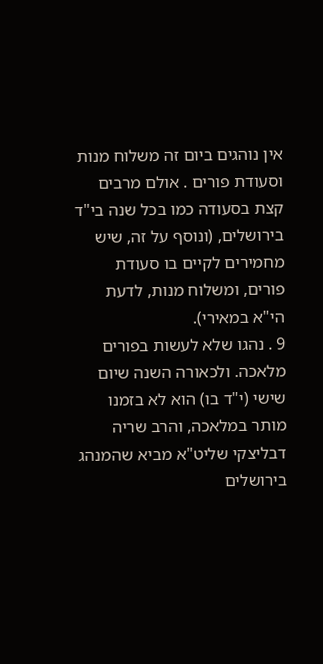אין נוהגים ביום זה משלוח מנות וסעודת פורים . אולם מרבים קצת בסעודה כמו בכל שנה בי"ד בירושלים, (ונוסף על זה, שיש מחמירים לקיים בו סעודת פורים, ומשלוח מנות, לדעת הי"א במאירי).
9 . נהגו שלא לעשות בפורים מלאכה. ולכאורה השנה שיום שישי (י"ד בו) הוא לא בזמנו מותר במלאכה, והרב שריה דבליצקי שליט"א מביא שהמנהג בירושלים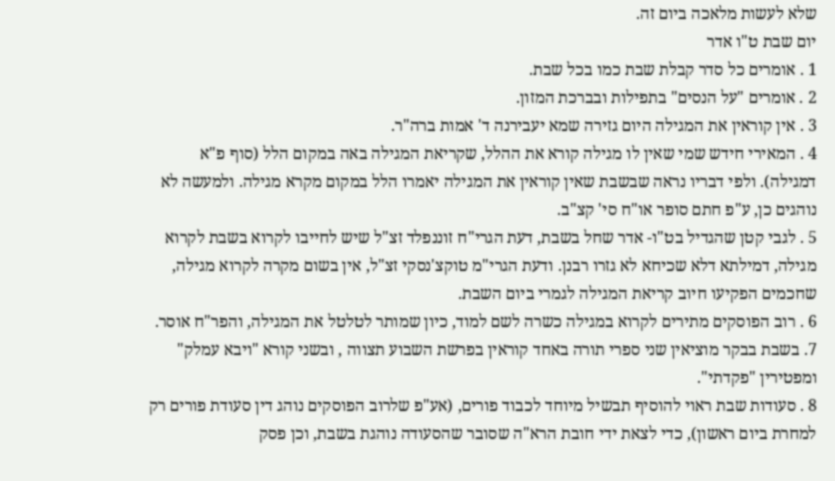שלא לעשות מלאכה ביום זה.
יום שבת ט"ו אדר
1 . אומרים כל סדר קבלת שבת כמו בכל שבת.
2 . אומרים "על הנסים" בתפילות ובברכת המזון.
3 . אין קוראין את המגילה היום גזירה שמא יעבירנה ד' אמות ברה"ר.
4 . המאירי חידש שמי שאין לו מגילה קורא את ההלל, שקריאת המגילה באה במקום הלל (סוף פ"א דמגילה). ולפי דבריו נראה שבשבת שאין קוראין את המגילה יאמרו הלל במקום מקרא מגילה. ולמעשה לא נוהגים כן, ע"פ חתם סופר או"ח סי' קצ"ב.
5 . לגבי קטן שהגדיל בט"ו- אדר שחל בשבת, דעת הגרי"ח זוננפלד זצ"ל שיש לחייבו לקרוא בשבת לקרוא מגילה, דמילתא דלא שכיחא לא גזרו רבנן. ודעת הגרי"מ טוקצ'נסקי זצ"ל, אין בשום מקרה לקרוא מגילה, שחכמים הפקיעו חיוב קריאת המגילה לגמרי ביום השבת.
6 . רוב הפוסקים מתירים לקרוא במגילה כשרה לשם למוד, כיון שמותר לטלטל את המגילה, והפר"ח אוסר.
7. בשבת בבקר מוציאין שני ספרי תורה באחד קוראין בפרשת השבוע תצווה , ובשני קורא "ויבא עמלק" ומפטירין "פקדתי".
8 . סעודות שבת ראוי להוסיף תבשיל מיוחד לכבוד פורים, (אע"פ שלרוב הפוסקים נוהג דין סעודת פורים רק למחרת ביום ראשון), כדי לצאת ידי חובת הרא"ה שסובר שהסעודה נוהגת בשבת, וכן פסק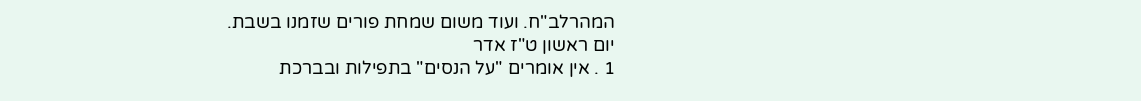המהרלב"ח. ועוד משום שמחת פורים שזמנו בשבת.
יום ראשון ט"ז אדר
1 . אין אומרים "על הנסים" בתפילות ובברכת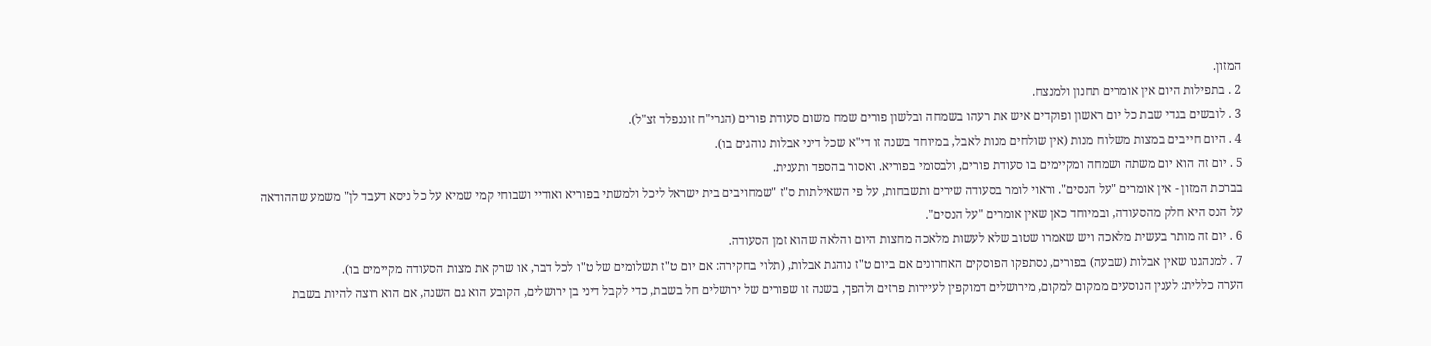המזון.
2 . בתפילות היום אין אומרים תחנון ולמנצח.
3 . לובשים בגדי שבת כל יום ראשון ופוקדים איש את רעהו בשמחה ובלשון פורים שמח משום סעודת פורים (הגרי"ח זוננפלד זצ"ל).
4 . היום חייבים במצות משלוח מנות (אין שולחים מנות לאבל, במיוחד בשנה זו די"א שכל דיני אבלות נוהגים בו).
5 . יום זה הוא יום משתה ושמחה ומקיימים בו סעודת פורים, ולבסומי בפוריא. ואסור בהספד ותענית.
בברכת המזון - אין אומרים "על הנסים". וראוי לומר בסעודה שירים ותשבחות, על פי השאילתות ס"ז "שמחויבים בית ישראל ליכל ולמשתי בפוריא ואודיי ושבוחי קמי שמיא על כל ניסא דעבד לן" משמע שההודאה על הנס היא חלק מהסעודה, ובמיוחד כאן שאין אומרים "על הנסים".
6 . יום זה מותר בעשית מלאכה ויש שאמרו שטוב שלא לעשות מלאכה מחצות היום והלאה שהוא זמן הסעודה.
7 . למנהגנו שאין אבלות (שבעה) בפורים, נסתפקו הפוסקים האחרונים אם ביום ט"ז נוהגת אבלות, (תלוי בחקירה: אם יום ט"ז תשלומים של ט"ו לכל דבר, או שרק את מצות הסעודה מקיימים בו).
הערה כללית: לענין הנוסעים ממקום למקום, מירושלים דמוקפין לעיירות פרזים ולהפך, בשנה זו שפורים של ירושלים חל בשבת, כדי לקבל דיני בן ירושלים, הקובע הוא גם השנה, אם הוא רוצה להיות בשבת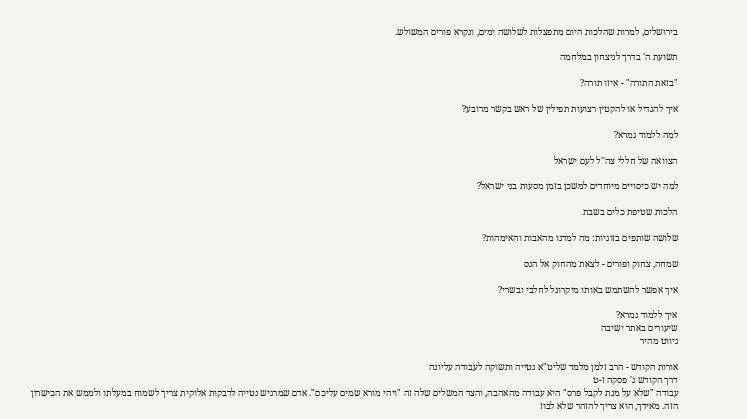בירושלים, למרות שהלכות היום מתפצלות לשלושה ימים, ונקרא פורים המשולש.

תשועת ה' בדרך לניצחון במלחמה

"בזאת התורה" - איזו תורה?

איך להגדיל או להקטין רצועות תפילין של ראש בקשר מרובע?

למה ללמוד גמרא?

הצוואה של חללי צה''ל לעם ישראל

למה יש כיסויים מיוחדים למשכן בזמן מסעות בני ישראל?

הלכות שטיפת כלים בשבת

שלושה שותפים בזוגיות: מה למדנו מהאבות והאימהות?

שמחה, צחוק ופורים - לצאת מהחוק אל הנס

איך אפשר להשתמש באותו מיקרוגל לחלבי ובשרי?

איך ללמוד גמרא?
שיעורים באתר ישיבה
ניווט מהיר

אורות הקודש - הרב זלמן מלמד שליט"א נטייה ותשוקה לעבודה עליונה
דרך הקודש ג' פסקה ז-ט
עבודה "שלא על מנת לקבל פרס" היא עבודה מהאהבה, והצד המשלים שלה זה "ויהי מורא שמים עליכם". אדם שמרגיש נטייה לדבקות אלוקית צריך לשמוח במעלתו ולממש את הכישרון הזה. מאידך, הוא צריך להזהר שלא לבוז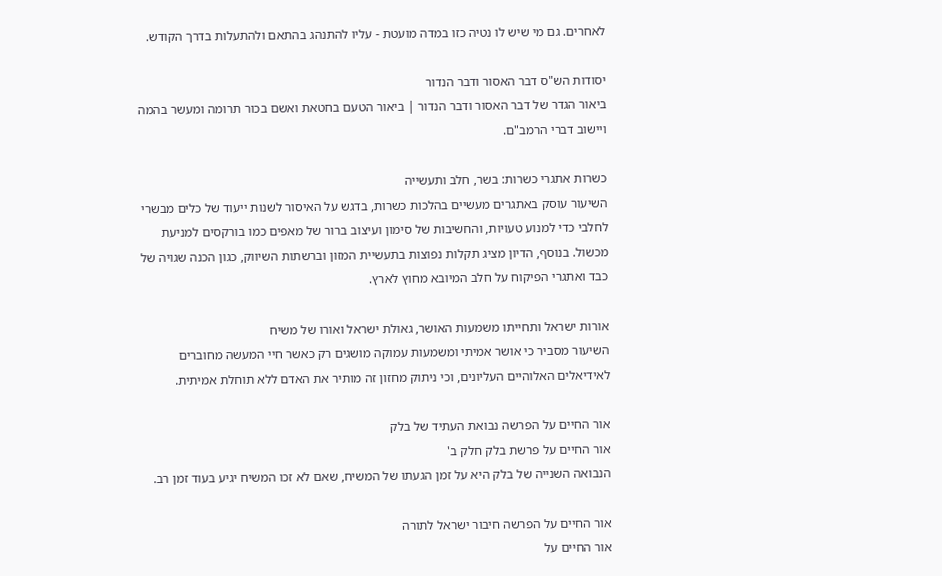לאחרים. גם מי שיש לו נטיה כזו במדה מועטת - עליו להתנהג בהתאם ולהתעלות בדרך הקודש.

יסודות הש"ס דבר האסור ודבר הנדור
ביאור הגדר של דבר האסור ודבר הנדור | ביאור הטעם בחטאת ואשם בכור תרומה ומעשר בהמה ויישוב דברי הרמב"ם.

כשרות אתגרי כשרות: בשר, חלב ותעשייה
השיעור עוסק באתגרים מעשיים בהלכות כשרות, בדגש על האיסור לשנות ייעוד של כלים מבשרי לחלבי כדי למנוע טעויות, והחשיבות של סימון ועיצוב ברור של מאפים כמו בורקסים למניעת מכשול. בנוסף, הדיון מציג תקלות נפוצות בתעשיית המזון וברשתות השיווק, כגון הכנה שגויה של כבד ואתגרי הפיקוח על חלב המיובא מחוץ לארץ.

אורות ישראל ותחייתו משמעות האושר, גאולת ישראל ואורו של משיח
השיעור מסביר כי אושר אמיתי ומשמעות עמוקה מושגים רק כאשר חיי המעשה מחוברים לאידיאלים האלוהיים העליונים, וכי ניתוק מחזון זה מותיר את האדם ללא תוחלת אמיתית.

אור החיים על הפרשה נבואת העתיד של בלק
אור החיים על פרשת בלק חלק ב'
הנבואה השנייה של בלק היא על זמן הגעתו של המשיח, שאם לא זכו המשיח יגיע בעוד זמן רב.

אור החיים על הפרשה חיבור ישראל לתורה
אור החיים על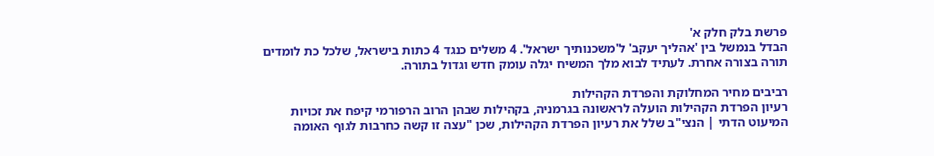פרשת בלק חלק א'
הבדל בנמשל בין 'אהליך יעקב' ל'משכנותיך ישראל'. 4 משלים כנגד 4 כתות בישראל, שלכל כת לומדים תורה בצורה אחרת. לעתיד לבוא מלך המשיח יגלה עומק חדש וגדול בתורה.

רביבים מחיר המחלוקת והפרדת הקהילות
רעיון הפרדת הקהילות הועלה לראשונה בגרמניה, בקהילות שבהן הרוב הרפורמי קיפח את זכויות המיעוט הדתי | הנצי"ב שלל את רעיון הפרדת הקהילות, שכן "עצה זו קשה כחרבות לגוף האומה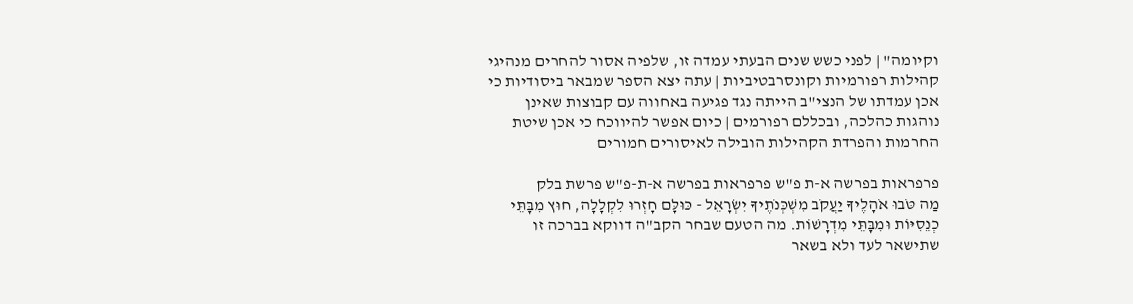וקיומה" | לפני כשש שנים הבעתי עמדה זו, שלפיה אסור להחרים מנהיגי קהילות רפורמיות וקונסרבטיביות | עתה יצא הספר שמבאר ביסודיות כי אכן עמדתו של הנצי"ב הייתה נגד פגיעה באחווה עם קבוצות שאינן נוהגות כהלכה, ובכללם רפורמים | כיום אפשר להיווכח כי אכן שיטת החרמות והפרדת הקהילות הובילה לאיסורים חמורים

פרפראות בפרשה א-ת פ"ש פרפראות בפרשה א-ת-פ"ש פרשת בלק
מַה טֹּבוּ אֹהָלֶיךָ יַעֲקֹב מִשְׁכְּנֹתֶיךָ יִשְׂרָאֵל - כּוּלָּם חָזְרוּ לִקְלָלָה, חוּץ מִבָּתֵּי כְנֵסִיּוֹת וּמִבָּתֵּי מִדְרָשׁוֹת. מה הטעם שבחר הקב"ה דווקא בברכה זו שתישאר לעד ולא בשאר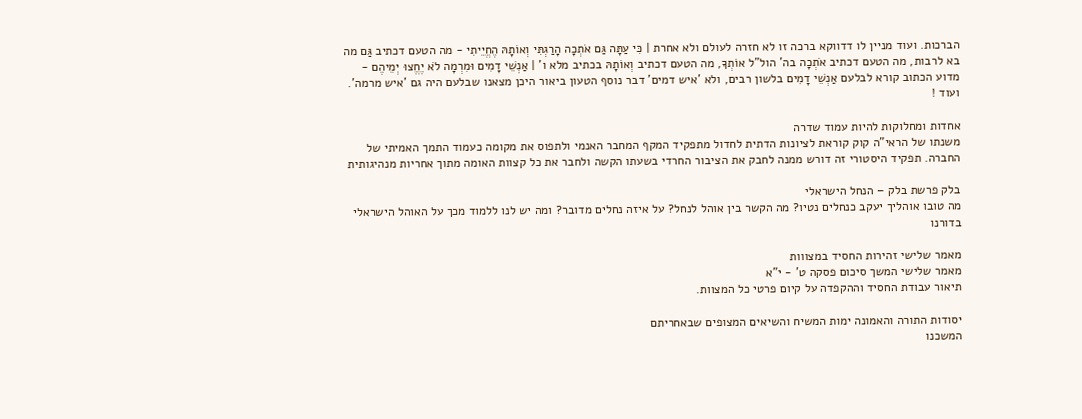הברכות. ועוד מניין לו דדווקא ברכה זו לא חזרה לעולם ולא אחרת | כִּי עַתָּה גַּם אֹתְכָה הָרַגְתִּי וְאוֹתָהּ הֶחֱיֵיתִי - מה הטעם דכתיב גַּם מה בא לרבות, מה הטעם דכתיב אֹתְכָה בה' הול"ל אוֹתְךָ, מה הטעם דכתיב וְאוֹתָהּ בכתיב מלא ו' | אַנְשֵׁי דָמִים וּמִרְמָה לֹא יֶחֱצוּ יְמֵיהֶם - מדוע הכתוב קורא לבלעם אַנְשֵׁי דָמִים בלשון רבים, ולא 'איש דמים' דבר נוסף הטעון ביאור היכן מצאנו שבלעם היה גם 'איש מרמה'. ועוד !

אחדות ומחלוקות להיות עמוד שדרה
משנתו של הראי"ה קוק קוראת לציונות הדתית לחדול מתפקיד המקף המחבר האנמי ולתפוס את מקומה כעמוד התמך האמיתי של החברה. תפקיד היסטורי זה דורש ממנה לחבק את הציבור החרדי בשעתו הקשה ולחבר את כל קצוות האומה מתוך אחריות מנהיגותית

בלק פרשת בלק – הנחל הישראלי
מה טובו אוהליך יעקב כנחלים נטיו? מה הקשר בין אוהל לנחל? על איזה נחלים מדובר? ומה יש לנו ללמוד מכך על האוהל הישראלי בדורנו

מאמר שלישי זהירות החסיד במצווות
מאמר שלישי המשך סיכום פסקה ט' - י"א
תיאור עבודת החסיד וההקפדה על קיום פרטי כל המצוות.

יסודות התורה והאמונה ימות המשיח והשיאים המצופים שבאחריתם
המשכנו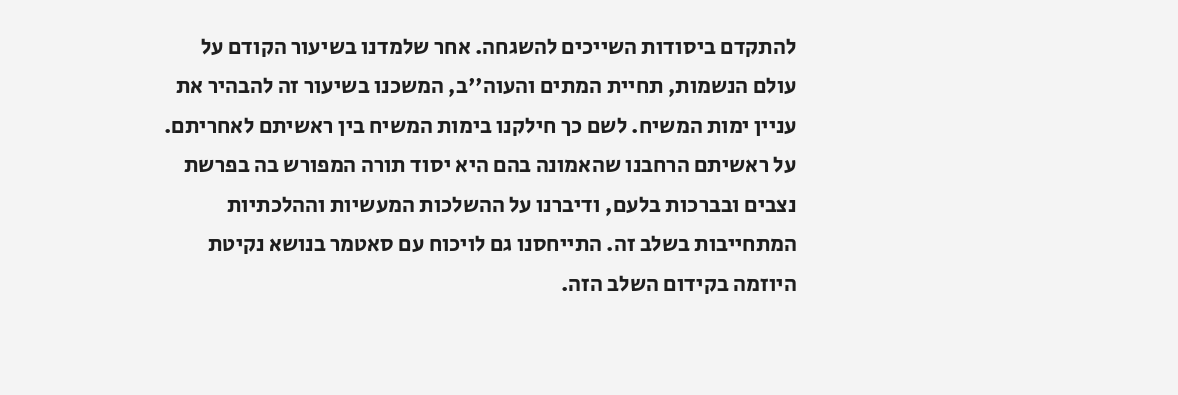להתקדם ביסודות השייכים להשגחה. אחר שלמדנו בשיעור הקודם על עולם הנשמות, תחיית המתים והעוה''ב, המשכנו בשיעור זה להבהיר את עניין ימות המשיח. לשם כך חילקנו בימות המשיח בין ראשיתם לאחריתם. על ראשיתם הרחבנו שהאמונה בהם היא יסוד תורה המפורש בה בפרשת נצבים ובברכות בלעם, ודיברנו על ההשלכות המעשיות וההלכתיות המתחייבות בשלב זה. התייחסנו גם לויכוח עם סאטמר בנושא נקיטת היוזמה בקידום השלב הזה.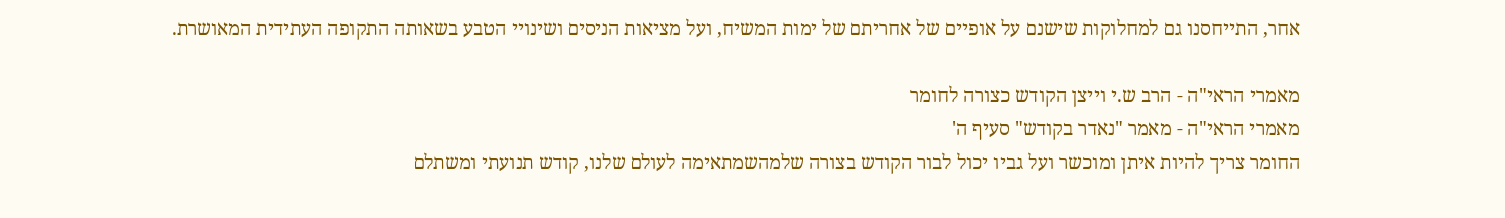אחר, התייחסנו גם למחלוקות שישנם על אופיים של אחריתם של ימות המשיח, ועל מציאות הניסים ושינויי הטבע בשאותה התקופה העתידית המאושרת.

מאמרי הראי"ה - הרב ש.י וייצן הקודש כצורה לחומר
מאמרי הראי"ה - מאמר "נאדר בקודש" סעיף ה'
החומר צריך להיות איתן ומוכשר ועל גביו יכול לבור הקודש בצורה שלמהשמתאימה לעולם שלנו, קודש תנועתי ומשתלם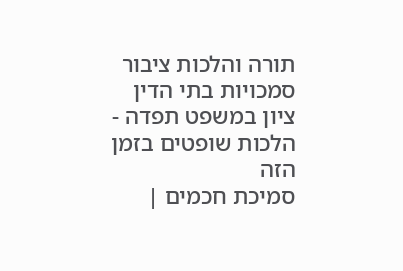תורה והלכות ציבור סמכויות בתי הדין
ציון במשפט תפדה - הלכות שופטים בזמן הזה
סמיכת חכמים |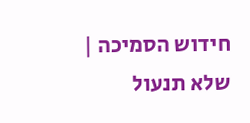חידוש הסמיכה | שלא תנעול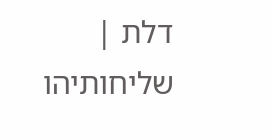דלת | שליחותיהו